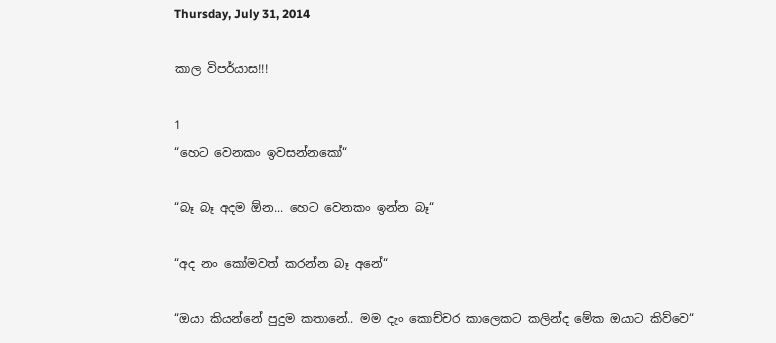Thursday, July 31, 2014

කාල විපර්යාස!!!

1
“හෙට වෙනකං ඉවසන්නකෝ“

“බෑ බෑ අදම ඕන... හෙට වෙනකං ඉන්න බෑ“

“අද නං කෝමවත් කරන්න බෑ අනේ“

“ඔයා කියන්නේ පුදුම කතානේ.. මම දැං කොච්චර කාලෙකට කලින්ද මේක ඔයාට කිව්වෙ“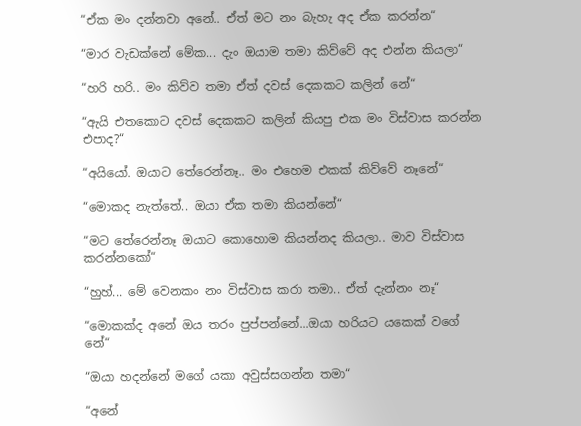“ඒක මං දන්නවා අනේ.. ඒත් මට නං බැහැ අද ඒක කරන්න“

“මාර වැඩක්නේ මේක... දැං ඔයාම තමා කිව්වේ අද එන්න කියලා“

“හරි හරි.. මං කිව්ව තමා ඒත් දවස් දෙකකට කලින් නේ“

“ඇයි එතකොට දවස් දෙකකට කලින් කියපු එක මං විස්වාස කරන්න එපාද?“

“අයියෝ. ඔයාට තේරෙන්නෑ.. මං එහෙම එකක් කිව්වේ නෑනේ“

“මොකද නැත්තේ.. ඔයා ඒක තමා කියන්නේ“

“මට තේරෙන්නෑ ඔයාට කොහොම කියන්නද කියලා.. මාව විස්වාස කරන්නකෝ“

“හුහ්... මේ වෙනකං නං විස්වාස කරා තමා.. ඒත් දැන්නං නෑ“

“මොකක්ද අනේ ඔය තරං පුප්පන්නේ...ඔයා හරියට යකෙක් වගේ නේ“

“ඔයා හදන්නේ මගේ යකා අවුස්සගන්න තමා“

“අනේ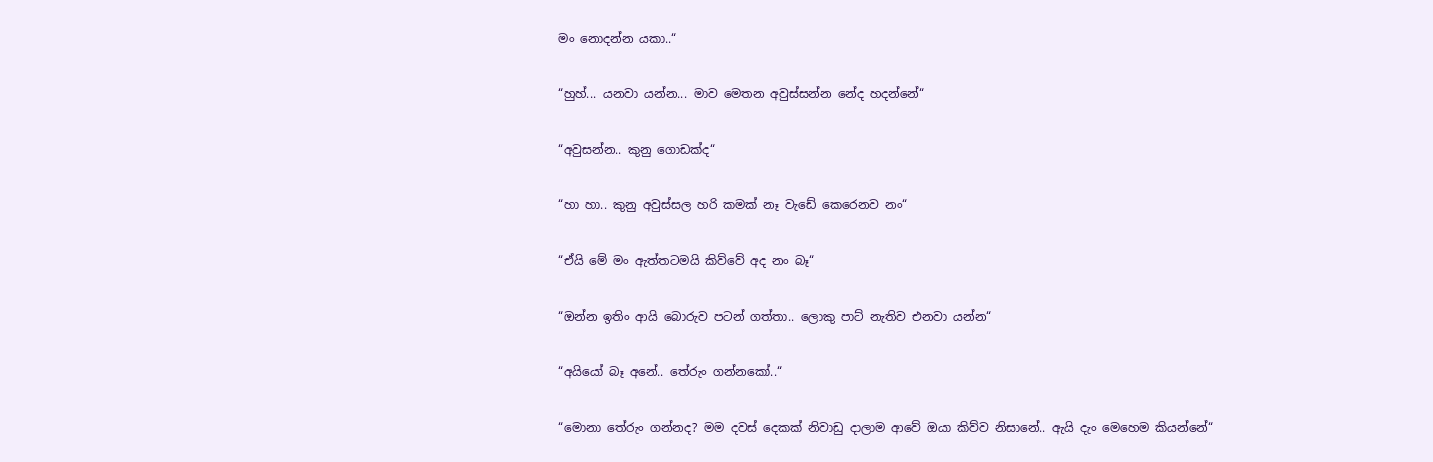මං නොදන්න යකා..“

“හුහ්... යනවා යන්න... මාව මෙතන අවුස්සන්න නේද හදන්නේ“

“අවුසන්න.. කුනු ගොඩක්ද“

“හා හා.. කුනු අවුස්සල හරි කමක් නෑ වැඩේ කෙරෙනව නං“

“ඒයි මේ මං ඇත්තටමයි කිව්වේ අද නං බෑ“

“ඔන්න ඉතිං ආයි බොරුව පටන් ගත්තා.. ලොකු පාට් නැතිව එනවා යන්න“

“අයියෝ බෑ අනේ.. තේරුං ගන්නකෝ..“

“මොනා තේරුං ගන්නද? මම දවස් දෙකක් නිවාඩු දාලාම ආවේ ඔයා කිව්ව නිසානේ.. ඇයි දැං මෙහෙම කියන්නේ“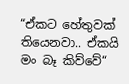“ඒකට හේතුවක් තියෙනවා.. ඒකයි මං බෑ කිව්වේ“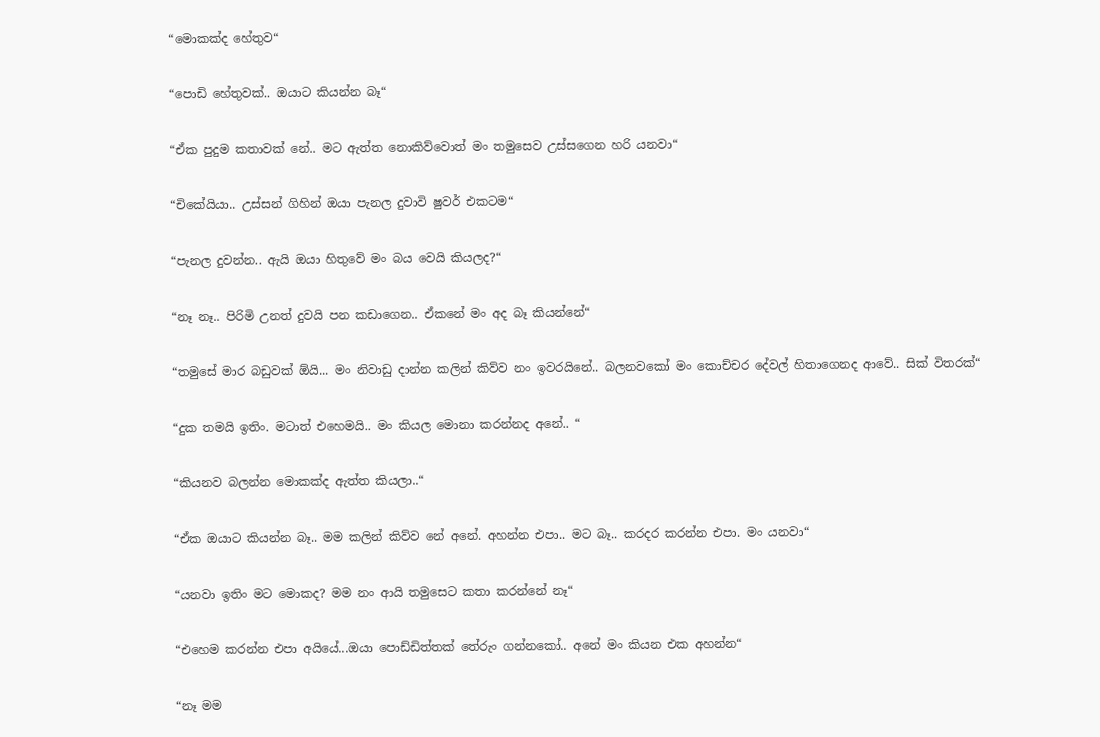“මොකක්ද හේතුව“

“පොඩි හේතුවක්.. ඔයාට කියන්න බෑ“

“ඒක පුදුම කතාවක් නේ.. මට ඇත්ත නොකිව්වොත් මං තමුසෙව උස්සගෙන හරි යනවා“

“චිකේයියා.. උස්සන් ගිහින් ඔයා පැනල දුවාවි ෂුවර් එකටම“

“පැනල දුවන්න.. ඇයි ඔයා හිතුවේ මං බය වෙයි කියලද?“

“නෑ නෑ.. පිරිමි උනත් දුවයි පන කඩාගෙන.. ඒකනේ මං අද බෑ කියන්නේ“

“තමුසේ මාර බඩුවක් ඕයි... මං නිවාඩු දාන්න කලින් කිව්ව නං ඉවරයිනේ.. බලනවකෝ මං කොච්චර දේවල් හිතාගෙනද ආවේ.. සික් විතරක්“

“දුක තමයි ඉතිං. මටාත් එහෙමයි.. මං කියල මොනා කරන්නද අනේ.. “

“කියනව බලන්න මොකක්ද ඇත්ත කියලා..“

“ඒක ඔයාට කියන්න බෑ.. මම කලින් කිව්ව නේ අනේ. අහන්න එපා.. මට බෑ.. කරදර කරන්න එපා. මං යනවා“

“යනවා ඉතිං මට මොකද? මම නං ආයි තමුසෙට කතා කරන්නේ නෑ“

“එහෙම කරන්න එපා අයියේ...ඔයා පොඩ්ඩිත්තක් තේරුං ගන්නකෝ.. අනේ මං කියන එක අහන්න“

“නෑ මම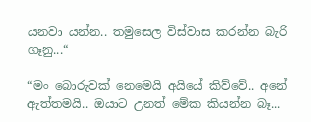යනවා යන්න.. තමුසෙල විස්වාස කරන්න බැරි ගෑනු...“

“මං බොරුවක් නෙමෙයි අයියේ කිව්වේ.. අනේ ඇත්තමයි.. ඔයාට උනත් මේක කියන්න බෑ...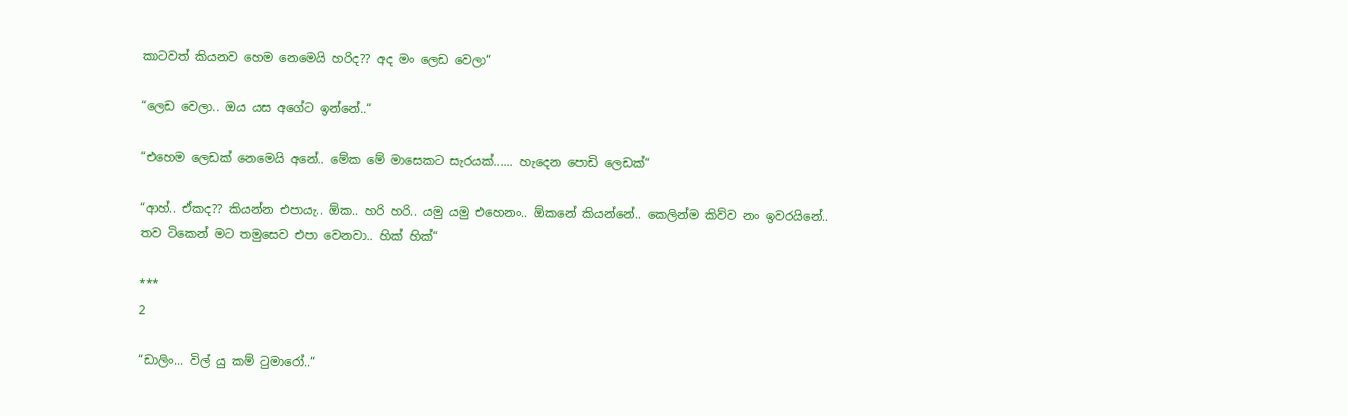කාටවත් කියනව හෙම නෙමෙයි හරිද?? අද මං ලෙඩ වෙලා“

“ලෙඩ වෙලා.. ඔය යස අගේට ඉන්නේ..“

“එහෙම ලෙඩක් නෙමෙයි අනේ.. මේක මේ මාසෙකට සැරයක්...... හැදෙන පොඩි ලෙඩක්“

“ආහ්.. ඒකද?? කියන්න එපායැ.. ඕක.. හරි හරි.. යමු යමු එහෙනං.. ඕකනේ කියන්නේ.. කෙලින්ම කිව්ව නං ඉවරයිනේ.. තව ටිකෙන් මට තමුසෙව එපා වෙනවා.. හික් හික්“

***
2

“ඩාලිං... විල් යු කම් ටුමාරෝ..“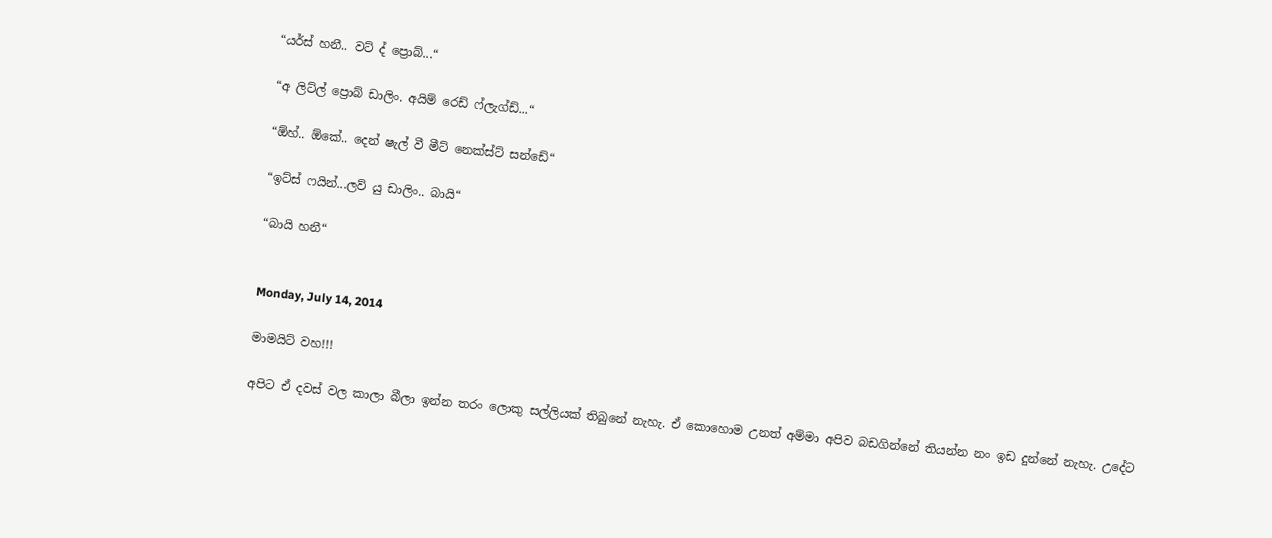“යර්ස් හනී.. වට් ද් ප්‍රොබ්...“

“අ ලිට්ල් ප්‍රොබ් ඩාලිං. අයිම් රෙඩ් ෆ්ලැග්ඩ්...“

“ඕහ්.. ඕකේ.. දෙන් ෂැල් වී මීට් නෙක්ස්ට් සන්ඩේ“

“ඉට්ස් ෆයින්...ලව් යු ඩාලිං.. බායි“

“බායි හනී“


Monday, July 14, 2014

මාමයිට් වහ!!!

අපිට ඒ දවස් වල කාලා බීලා ඉන්න තරං ලොකු සල්ලියක් තිබුනේ නැහැ. ඒ කොහොම උනත් අම්මා අපිව බඩගින්නේ තියන්න නං ඉඩ දුන්නේ නැහැ. උදේට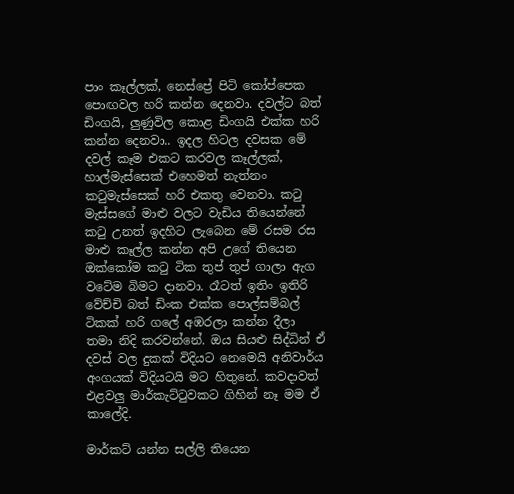පාං කෑල්ලක්, නෙස්ප්‍රේ පිටි කෝප්පෙක පොඟවල හරි කන්න දෙනවා. දවල්ට බත් ඩිංගයි, ලුණුවිල කොළ ඩිංගයි එක්ක හරි කන්න දෙනවා.. ඉදල හිටල දවසක මේ දවල් කෑම එකට කරවල කෑල්ලක්, හාල්මැස්සෙක් එහෙමත් නැත්නං කටුමැස්සෙක් හරි එකතු වෙනවා. කටු මැස්සගේ මාළු වලට වැඩිය තියෙන්නේ කටු උනත් ඉදහිට ලැබෙන මේ රසම රස මාළු කෑල්ල කන්න අපි උගේ තියෙන ඔක්කෝම කටු ටික තුප් තුප් ගාලා ඇග වටේම බිමට දානවා. රෑටත් ඉතිං ඉතිරි වේච්චි බත් ඩිංක එක්ක පොල්සම්බල් ටිකක් හරි ගලේ අඹරලා කන්න දීලා තමා නිදි කරවන්නේ. ඔය සියළු සිද්ධින් ඒ දවස් වල දුකක් විදියට නෙමෙයි අනිවාර්ය අංගයක් විදියටයි මට හිතුනේ. කවදාවත් එළවලු මාර්කැට්ටුවකට ගිහින් නෑ මම ඒ කාලේදි.

මාර්කට් යන්න සල්ලි තියෙන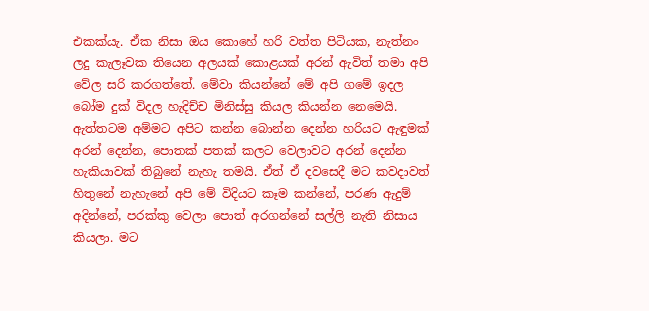එකක්යැ. ඒක නිසා ඔය කොහේ හරි වත්ත පිටියක, නැත්නං ලදු කැලෑවක තියෙන අලයක් කොළයක් අරන් ඇවිත් තමා අපි වේල සරි කරගත්තේ. මේවා කියන්නේ මේ අපි ගමේ ඉදල බෝම දුක් විදල හැදිච්ච මිනිස්සු කියල කියන්න නෙමෙයි. ඇත්තටම අම්මට අපිට කන්න බොන්න දෙන්න හරියට ඇඳුමක් අරන් දෙන්න, පොතක් පතක් කලට වෙලාවට අරන් දෙන්න හැකියාවක් තිබුනේ නැහැ තමයි. ඒත් ඒ දවසෙදී මට කවදාවත් හිතුනේ නැහැනේ අපි මේ විදියට කෑම කන්නේ, පරණ ඇදුම් අදින්නේ, පරක්කු වෙලා පොත් අරගන්නේ සල්ලි නැති නිසාය කියලා. මට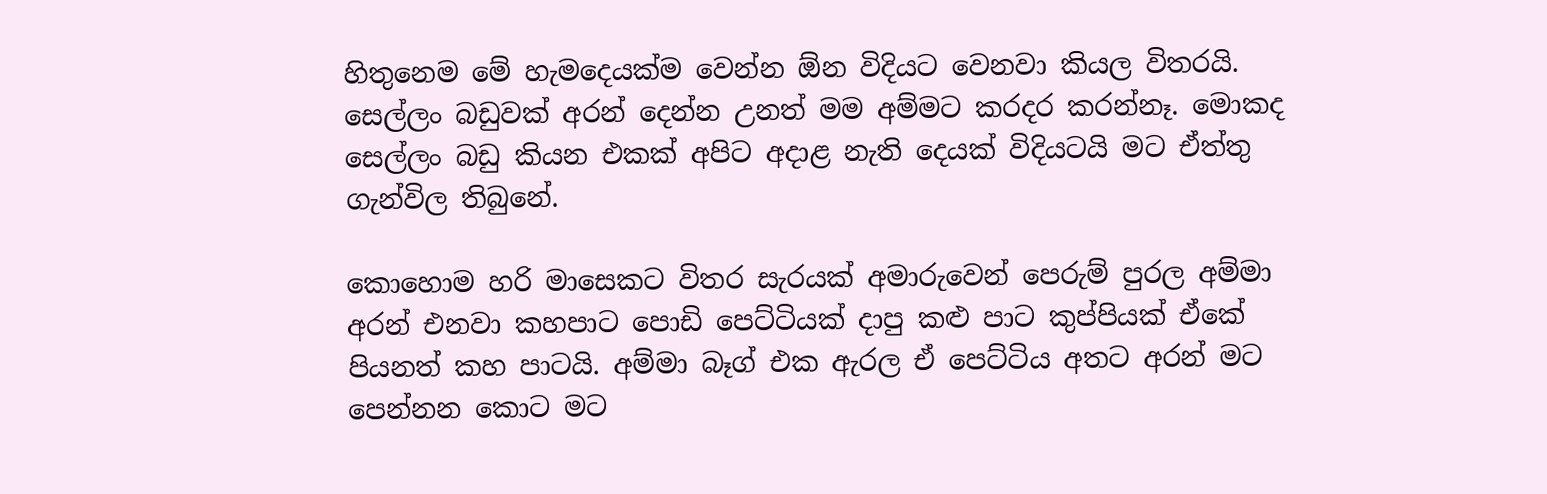හිතුනෙම මේ හැමදෙයක්ම වෙන්න ඕන විදියට වෙනවා කියල විතරයි. සෙල්ලං බඩුවක් අරන් දෙන්න උනත් මම අම්මට කරදර කරන්නෑ. මොකද සෙල්ලං බඩු කියන එකක් අපිට අදාළ නැති දෙයක් විදියටයි මට ඒත්තු ගැන්විල තිබුනේ.

කොහොම හරි මාසෙකට විතර සැරයක් අමාරුවෙන් පෙරුම් පුරල අම්මා අරන් එනවා කහපාට පොඩි පෙට්ටියක් දාපු කළු පාට කුප්පියක් ඒකේ පියනත් කහ පාටයි. අම්මා බෑග් එක ඇරල ඒ පෙට්ටිය අතට අරන් මට පෙන්නන කොට මට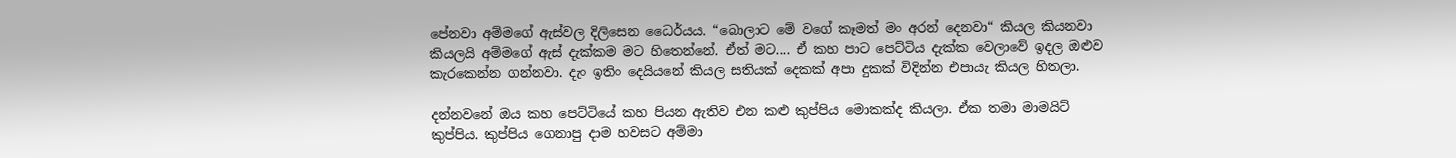පේනවා අම්මගේ ඇස්වල දිලිසෙන ධෛර්යය. “බොලාට මේ වගේ කෑමත් මං අරන් දෙනවා“ කියල කියනවා කියලයි අම්මගේ ඇස් දැක්කම මට හිතෙන්නේ. ඒත් මට.... ඒ කහ පාට පෙට්ටිය දැක්ක වෙලාවේ ඉදල ඔළුව කැරකෙන්න ගන්නවා. දැං ඉතිං දෙයියනේ කියල සතියක් දෙකක් අපා දුකක් විදින්න එපායැ කියල හිතලා.

දන්නවනේ ඔය කහ පෙට්ටියේ කහ පියන ඇතිව එන කළු කුප්පිය මොකක්ද කියලා. ඒක තමා මාමයිට් කුප්පිය. කුප්පිය ගෙනාපු දාම හවසට අම්මා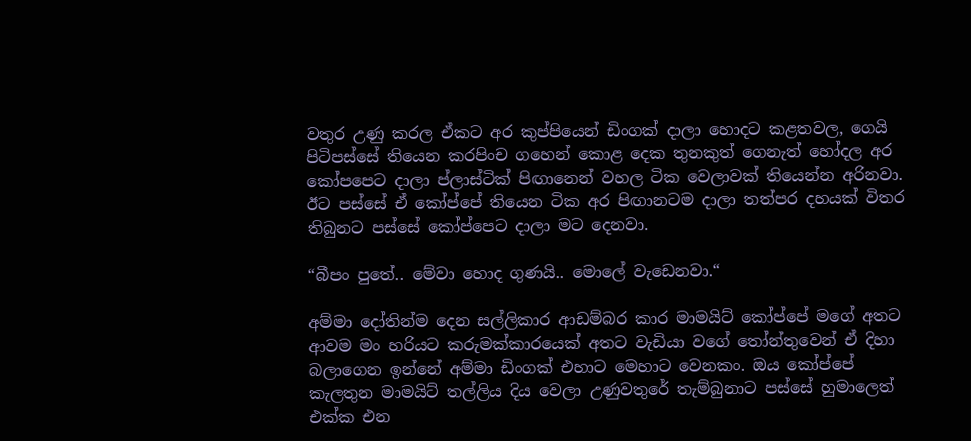වතුර උණු කරල ඒකට අර කුප්පියෙන් ඩිංගක් දාලා හොදට කළතවල, ගෙයි පිටිපස්සේ තියෙන කරපිංච ගහෙන් කොළ දෙක තුනකුත් ගෙනැත් හෝදල අර කෝපපෙට දාලා ප්ලාස්ටික් පිඟානෙන් වහල ටික වෙලාවක් තියෙන්න අරිනවා. ඊට පස්සේ ඒ කෝප්පේ තියෙන ටික අර පිඟානටම දාලා තත්පර දහයක් විතර තිබුනට පස්සේ කෝප්පෙට දාලා මට දෙනවා.

“බීපං පුතේ.. මේවා හොද ගුණයි.. මොලේ වැඩෙනවා.“

අම්මා දෝතින්ම දෙන සල්ලිකාර ආඩම්බර කාර මාමයිට් කෝප්පේ මගේ අතට ආවම මං හරියට කරුමක්කාරයෙක් අතට වැඩියා වගේ තෝන්තුවෙන් ඒ දිහා බලාගෙන ඉන්නේ අම්මා ඩිංගක් එහාට මෙහාට වෙනකං. ඔය කෝප්පේ කැලතුන මාමයිට් තල්ලිය දිය වෙලා උණුවතුරේ තැම්බුනාට පස්සේ හුමාලෙත් එක්ක එන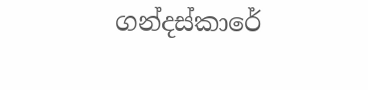ගන්දස්කාරේ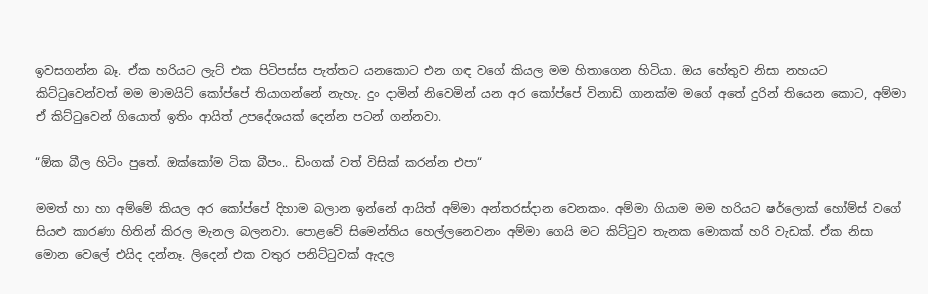ඉවසගන්න බෑ. ඒක හරියට ලැට් එක පිටිපස්ස පැත්තට යනකොට එන ගඳ වගේ කියල මම හිතාගෙන හිටියා. ඔය හේතුව නිසා නහයට කිට්ටුවෙන්වත් මම මාමයිට් කෝප්පේ තියාගන්නේ නැහැ. දුං දාමින් නිවෙමින් යන අර කෝප්පේ විනාඩි ගානක්ම මගේ අතේ දුරින් තියෙන කොට, අම්මා ඒ කිට්ටුවෙන් ගියොත් ඉතිං ආයිත් උපදේශයක් දෙන්න පටන් ගන්නවා.

“ඕක බීල හිටිං පුතේ. ඔක්කෝම ටික බීපං.. ඩිංගක් වත් විසික් කරන්න එපා“

මමත් හා හා අම්මේ කියල අර කෝප්පේ දිහාම බලාන ඉන්නේ ආයිත් අම්මා අන්තරස්දාන වෙනකං. අම්මා ගියාම මම හරියට ෂර්ලොක් හෝම්ස් වගේ සියළු කාරණා හිතින් කිරල මැනල බලනවා. පොළවේ සිමෙන්තිය හෙල්ලනෙවනං අම්මා ගෙයි මට කිට්ටුව තැනක මොකක් හරි වැඩක්. ඒක නිසා මොන වෙලේ එයිද දන්නෑ. ලිදෙන් එක වතුර පනිට්ටුවක් ඇදල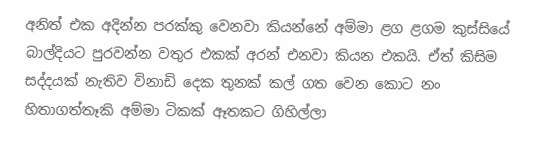අනිත් එක අදින්න පරක්කු වෙනවා කියන්නේ අම්මා ළග ළගම කුස්සියේ බාල්දියට පුරවන්න වතුර එකක් අරන් එනවා කියන එකයි. ඒත් කිසිම සද්දයක් නැතිව විනාඩි දෙක තුනක් කල් ගත වෙන කොට නං හිතාගත්තෑකි අම්මා ටිකක් ඈතකට ගිහිල්ලා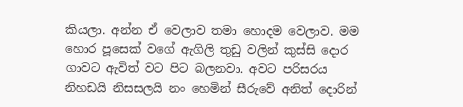කියලා. අන්න ඒ වෙලාව තමා හොදම වෙලාව. මම හොර පූසෙක් වගේ ඇගිලි තුඩු වලින් කුස්සි දොර ගාවට ඇවිත් වට පිට බලනවා. අවට පරිසරය නිහඩයි නිසසලයි නං හෙමින් සීරුවේ අනිත් දොරින්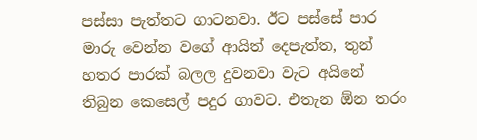පස්සා පැත්තට ගාටනවා. ඊට පස්සේ පාර මාරු වෙන්න වගේ ආයිත් දෙපැත්ත, තුන් හතර පාරක් බලල දුවනවා වැට අයිනේ තිබුන කෙසෙල් පදුර ගාවට. එතැන ඕන තරං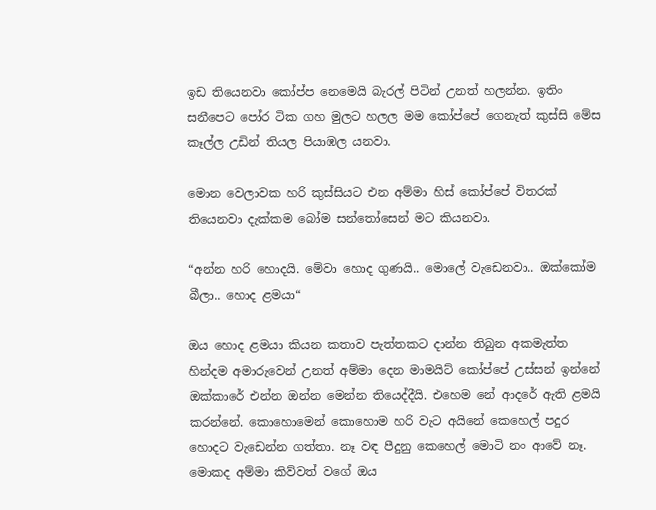ඉඩ තියෙනවා කෝප්ප නෙමෙයි බැරල් පිටින් උනත් හලන්න. ඉතිං සනීපෙට පෝර ටික ගහ මුලට හලල මම කෝප්පේ ගෙනැත් කුස්සි මේස කෑල්ල උඩින් තියල පියාඹල යනවා.

මොන වෙලාවක හරි කුස්සියට එන අම්මා හිස් කෝප්පේ විතරක් තියෙනවා දැක්කම බෝම සන්තෝසෙන් මට කියනවා.

“අන්න හරි හොදයි. මේවා හොද ගුණයි.. මොලේ වැඩෙනවා.. ඔක්කෝම බීලා.. හොද ළමයා“

ඔය හොද ළමයා කියන කතාව පැත්තකට දාන්න තිබුන අකමැත්ත හින්දම අමාරුවෙන් උනත් අම්මා දෙන මාමයිට් කෝප්පේ උස්සන් ඉන්නේ ඔක්කාරේ එන්න ඔන්න මෙන්න තියෙද්දීයි. එහෙම නේ ආදරේ ඇති ළමයි කරන්නේ. කොහොමෙන් කොහොම හරි වැට අයිනේ කෙහෙල් පදුර හොදට වැඩෙන්න ගත්තා. නෑ වඳ පීදුනු කෙහෙල් මොටි නං ආවේ නෑ. මොකද අම්මා කිව්වත් වගේ ඔය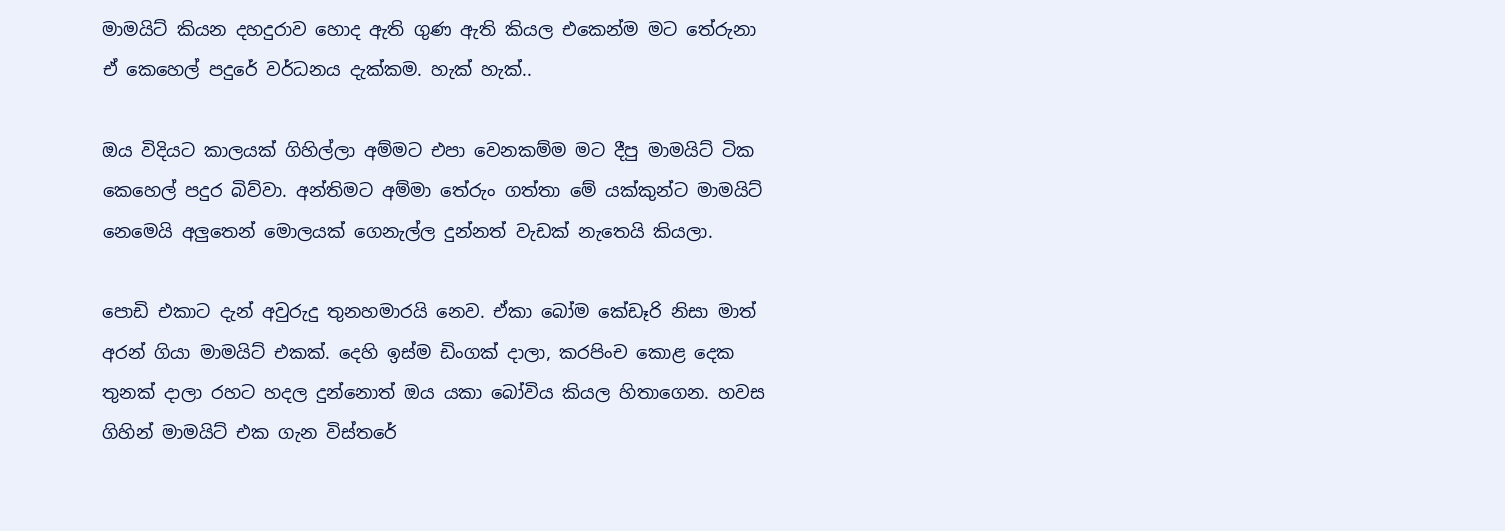මාමයිට් කියන දහදුරාව හොද ඇති ගුණ ඇති කියල එකෙන්ම මට තේරුනා ඒ කෙහෙල් පදුරේ වර්ධනය දැක්කම. හැක් හැක්..

ඔය විදියට කාලයක් ගිහිල්ලා අම්මට එපා වෙනකම්ම මට දීපු මාමයිට් ටික කෙහෙල් පදුර බිව්වා. අන්තිමට අම්මා තේරුං ගත්තා මේ යක්කුන්ට මාමයිට් නෙමෙයි අලුතෙන් මොලයක් ගෙනැල්ල දුන්නත් වැඩක් නැතෙයි කියලා.

පොඩි එකාට දැන් අවුරුදු තුනහමාරයි නෙව. ඒකා බෝම කේඩෑරි නිසා මාත් අරන් ගියා මාමයිට් එකක්. දෙහි ඉස්ම ඩිංගක් දාලා, කරපිංච කොළ දෙක තුනක් දාලා රහට හදල දුන්නොත් ඔය යකා බෝවිය කියල හිතාගෙන. හවස ගිහින් මාමයිට් එක ගැන විස්තරේ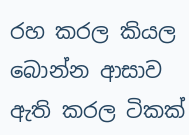රහ කරල කියල බොන්න ආසාව ඇති කරල ටිකක්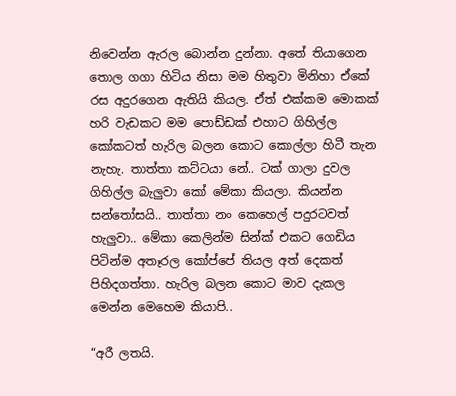නිවෙන්න ඇරල බොන්න දුන්නා. අතේ තියාගෙන තොල ගගා හිටිය නිසා මම හිතුවා මිනිහා ඒකේ රස අදුරගෙන ඇතියි කියල. ඒත් එක්කම මොකක් හරි වැඩකට මම පොඩ්ඩක් එහාට ගිහිල්ල කෝකටත් හැරිල බලන කොට කොල්ලා හිටී තැන නැහැ. තාත්තා කට්ටයා නේ.. ටක් ගාලා දුවල ගිහිල්ල බැලුවා කෝ මේකා කියලා. කියන්න සන්තෝසයි.. තාත්තා නං කෙහෙල් පදුරටවත් හැලුවා.. මේකා කෙලින්ම සින්ක් එකට ගෙඩිය පිටින්ම අතෑරල කෝප්පේ තියල අත් දෙකත් පිහිදගත්තා. හැරිල බලන කොට මාව දැකල මෙන්න මෙහෙම කියාපි..

“අරී ලතයි.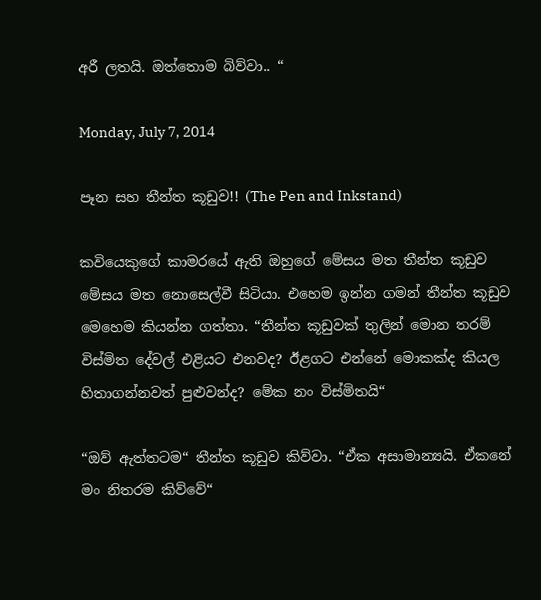අරී ලතයි. ඔත්තොම බිව්වා.. “

Monday, July 7, 2014

පෑන සහ තීන්ත කූඩුව!! (The Pen and Inkstand)

කවියෙකුගේ කාමරයේ ඇති ඔහුගේ මේසය මත තීන්ත කූඩුව මේසය මත නොසෙල්වී සිටියා. එහෙම ඉන්න ගමන් තීන්ත කූඩුව මෙහෙම කියන්න ගත්තා. “තීන්ත කූඩුවක් තුලින් මොන තරම් විස්මිත දේවල් එළියට එනවද? ඊළගට එන්නේ මොකක්ද කියල හිතාගන්නවත් පුළුවන්ද? මේක නං විස්මිතයි“

“ඔව් ඇත්තටම“ තීන්ත කූඩුව කිව්වා. “ඒක අසාමාන්‍යයි. ඒකනේ මං නිතරම කිව්වේ“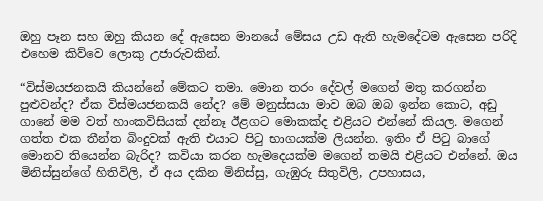ඔහු පෑන සහ ඔහු කියන දේ ඇසෙන මානයේ මේසය උඩ ඇති හැමදේටම ඇසෙන පරිදි එහෙම කිව්වෙ ලොකු උජාරුවකින්.

“විස්මයජනකයි කියන්නේ මේකට තමා. මොන තරං දේවල් මගෙන් මතු කරගන්න පුළුවන්ද? ඒක විස්මයජනකයි නේද? මේ මනුස්සයා මාව ඔබ ඔබ ඉන්න කොට, අඩු ගානේ මම වත් හාංකවිසියක් දන්නෑ ඊළගට මොකක්ද එළියට එන්නේ කියල. මගෙන් ගත්ත එක තීන්ත බිංදුවක් ඇති එයාට පිටු භාගයක්ම ලියන්න. ඉතිං ඒ පිටු බාගේ මොනව තියෙන්න බැරිද? කවියා කරන හැමදෙයක්ම මගෙන් තමයි එළියට එන්නේ. ඔය මිනිස්සුන්ගේ හිතිවිලි, ඒ අය දකින මිනිස්සු, ගැඹුරු සිතුවිලි, උපහාසය,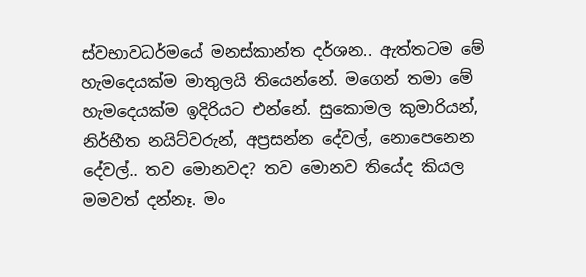ස්වභාවධර්මයේ මනස්කාන්ත දර්ශන.. ඇත්තටම මේ හැමදෙයක්ම මාතුලයි තියෙන්නේ. මගෙන් තමා මේ හැමදෙයක්ම ඉදිරියට එන්නේ. සුකොමල කුමාරියන්, නිර්භීත නයිට්වරුන්, අප්‍රසන්න දේවල්, නොපෙනෙන දේවල්.. තව මොනවද? තව මොනව තියේද කියල මමවත් දන්නෑ. මං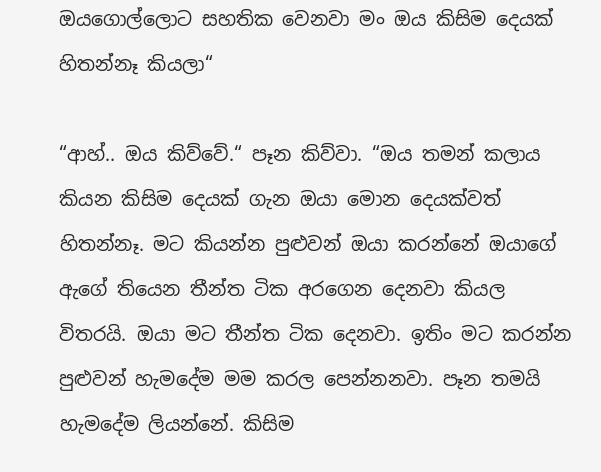ඔයගොල්ලොට සහතික වෙනවා මං ඔය කිසිම දෙයක් හිතන්නෑ කියලා“

“ආහ්.. ඔය කිව්වේ.“ පෑන කිව්වා. “ඔය තමන් කලාය කියන කිසිම දෙයක් ගැන ඔයා මොන දෙයක්වත් හිතන්නෑ. මට කියන්න පුළුවන් ඔයා කරන්නේ ඔයාගේ ඇගේ තියෙන තීන්ත ටික අරගෙන දෙනවා කියල විතරයි. ඔයා මට තීන්ත ටික දෙනවා. ඉතිං මට කරන්න පුළුවන් හැමදේම මම කරල පෙන්නනවා. පෑන තමයි හැමදේම ලියන්නේ. කිසිම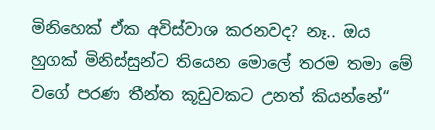මිනිහෙක් ඒක අවිස්වාශ කරනවද? නෑ.. ඔය හුගක් මිනිස්සුන්ට තියෙන මොලේ තරම තමා මේ වගේ පරණ තීන්ත කූඩුවකට උනත් කියන්නේ“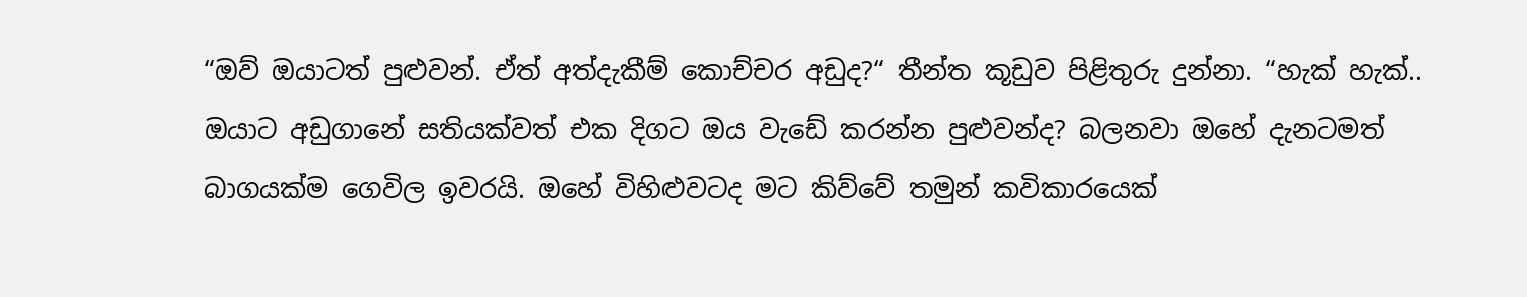“ඔව් ඔයාටත් පුළුවන්. ඒත් අත්දැකීම් කොච්චර අඩුද?“ තීන්ත කූඩුව පිළිතුරු දුන්නා. “හැක් හැක්.. ඔයාට අඩුගානේ සතියක්වත් එක දිගට ඔය වැඩේ කරන්න පුළුවන්ද? බලනවා ඔහේ දැනටමත් බාගයක්ම ගෙවිල ඉවරයි. ඔහේ විහිළුවටද මට කිව්වේ තමුන් කවිකාරයෙක්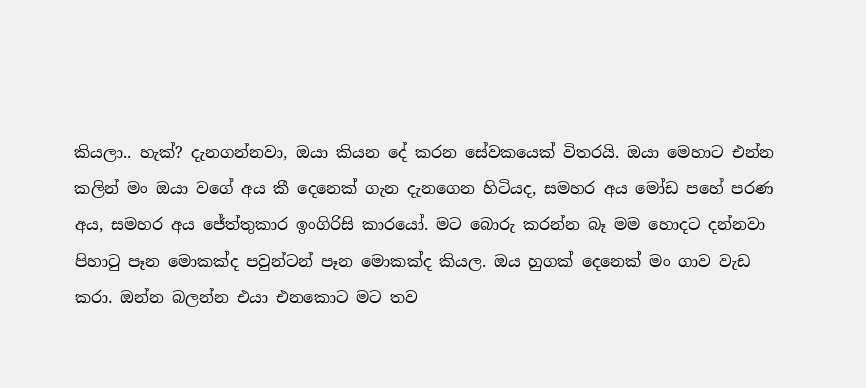කියලා.. හැක්? දැනගන්නවා, ඔයා කියන දේ කරන සේවකයෙක් විතරයි. ඔයා මෙහාට එන්න කලින් මං ඔයා වගේ අය කී දෙනෙක් ගැන දැනගෙන හිටියද, සමහර අය මෝඩ පහේ පරණ අය, සමහර අය ජේත්තුකාර ඉංගිරිසි කාරයෝ. මට බොරු කරන්න බෑ මම හොදට දන්නවා පිහාටු පෑන මොකක්ද පවුන්ටන් පෑන මොකක්ද කියල. ඔය හුගක් දෙනෙක් මං ගාව වැඩ කරා. ඔන්න බලන්න එයා එනකොට මට තව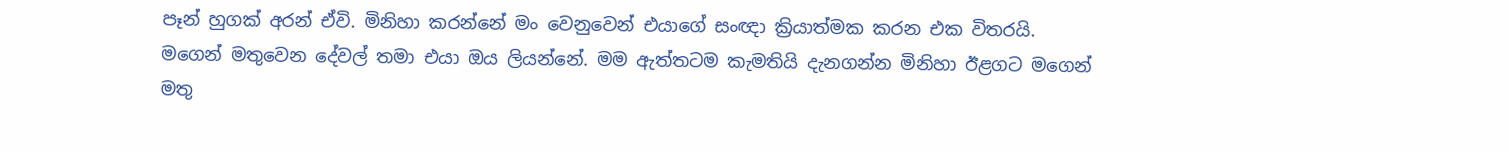පෑන් හුගක් අරන් ඒවි. මිනිහා කරන්නේ මං වෙනුවෙන් එයාගේ සංඥා ක්‍රියාත්මක කරන එක විතරයි. මගෙන් මතුවෙන දේවල් තමා එයා ඔය ලියන්නේ. මම ඇත්තටම කැමතියි දැනගන්න මිනිහා ඊළගට මගෙන් මතු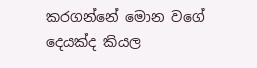කරගන්නේ මොන වගේ දෙයක්ද කියල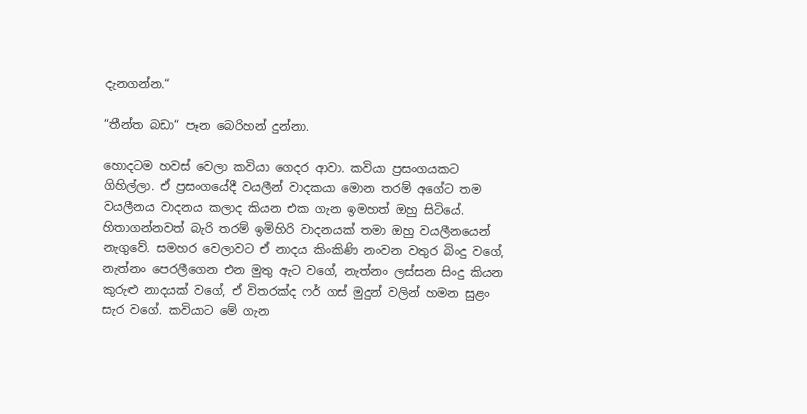දැනගන්න.“

“තීන්ත බඩා“ පෑන බෙරිහන් දුන්නා.

හොදටම හවස් වෙලා කවියා ගෙදර ආවා. කවියා ප්‍රසංගයකට ගිහිල්ලා. ඒ ප්‍රසංගයේදී වයලීන් වාදකයා මොන තරම් අගේට තම වයලීනය වාදනය කලාද කියන එක ගැන ඉමහත් ඔහු සිටියේ. හිතාගන්නවත් බැරි තරම් ඉමිහිරි වාදනයක් තමා ඔහු වයලීනයෙන් නැගුවේ. සමහර වෙලාවට ඒ නාදය කිංකිණි නංවන වතුර බිංදු වගේ, නැත්නං පෙරලීගෙන එන මුතු ඇට වගේ, නැත්නං ලස්සන සිංදු කියන කුරුළු නාදයක් වගේ, ඒ විතරක්ද ෆර් ගස් මුදුන් වලින් හමන සුළං සැර වගේ. කවියාට මේ ගැන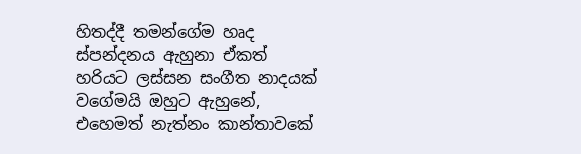හිතද්දී තමන්ගේම හෘද ස්පන්දනය ඇහුනා ඒකත් හරියට ලස්සන සංගීත නාදයක් වගේමයි ඔහුට ඇහුනේ, එහෙමත් නැත්නං කාන්තාවකේ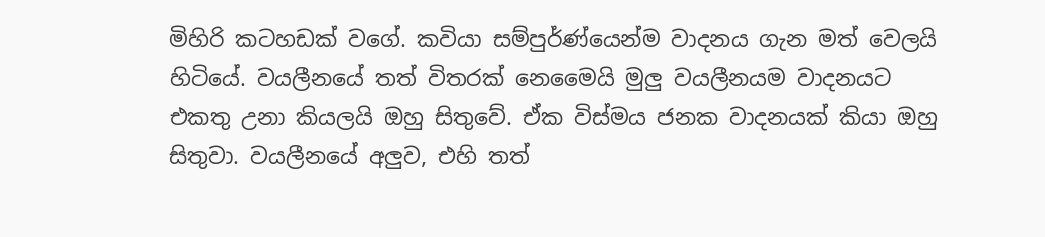මිහිරි කටහඩක් වගේ. කවියා සම්පුර්ණ්යෙන්ම වාදනය ගැන මත් වෙලයි හිටියේ. වයලීනයේ තත් විතරක් නෙමෛයි මුලු වයලීනයම වාදනයට එකතු උනා කියලයි ඔහු සිතුවේ. ඒක විස්මය ජනක වාදනයක් කියා ඔහු සිතුවා. වයලීනයේ අලුව, එහි තත්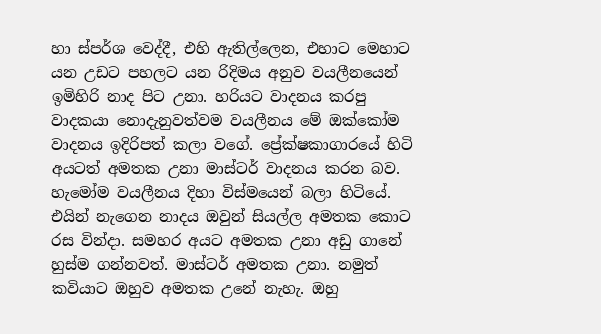හා ස්පර්ශ වෙද්දී, එහි ඇතිල්ලෙන, එහාට මෙහාට යන උඩට පහලට යන රිදිමය අනුව වයලීනයෙන් ඉමිහිරි නාද පිට උනා. හරියට වාදනය කරපු වාදකයා නොදැනුවත්වම වයලීනය මේ ඔක්කෝම වාදනය ඉදිරිපත් කලා වගේ. ප්‍රේක්ෂකාගාරයේ හිටි අයටත් අමතක උනා මාස්ටර් වාදනය කරන බව. හැමෝම වයලීනය දිහා විස්මයෙන් බලා හිටියේ. එයින් නැගෙන නාදය ඔවුන් සියල්ල අමතක කොට රස වින්දා. සමහර අයට අමතක උනා අඩු ගානේ හුස්ම ගන්නවත්. මාස්ටර් අමතක උනා. නමුත් කවියාට ඔහුව අමතක උනේ නැහැ. ඔහු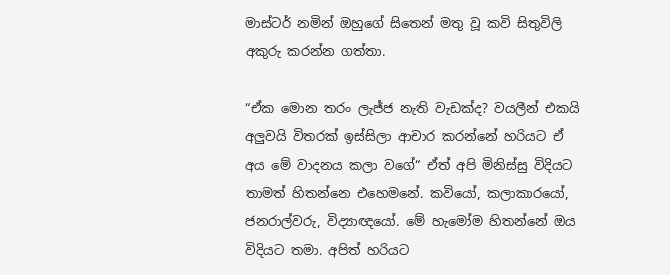මාස්ටර් නමින් ඔහුගේ සිතෙන් මතු වූ කවි සිතුවිලි අකුරු කරන්න ගත්තා.

“ඒක මොන තරං ලැජ්ජ නැති වැඩක්ද? වයලීන් එකයි අලුවයි විතරක් ඉස්සිලා ආචාර කරන්නේ හරියට ඒ අය මේ වාදනය කලා වගේ“ ඒත් අපි මිනිස්සු විදියට තාමත් හිතන්නෙ එහෙමනේ. කවියෝ, කලාකාරයෝ, ජනරාල්වරු, විද්‍යාඥයෝ. මේ හැමෝම හිතන්නේ ඔය විදියට තමා. අපිත් හරියට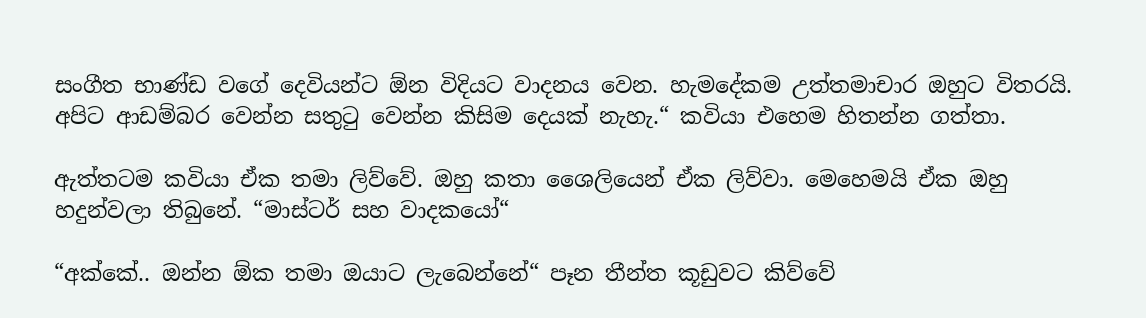සංගීත භාණ්ඩ වගේ දෙවියන්ට ඕන විදියට වාදනය වෙන. හැමදේකම උත්තමාචාර ඔහුට විතරයි. අපිට ආඩම්බර වෙන්න සතුටු වෙන්න කිසිම දෙයක් නැහැ.“ කවියා එහෙම හිතන්න ගත්තා.

ඇත්තටම කවියා ඒක තමා ලිව්වේ. ඔහු කතා ශෛලියෙන් ඒක ලිව්වා. මෙහෙමයි ඒක ඔහු හදුන්වලා තිබුනේ. “මාස්ටර් සහ වාදකයෝ“

“අක්කේ.. ඔන්න ඕක තමා ඔයාට ලැබෙන්නේ“ පෑන තීන්ත කූඩුවට කිව්වේ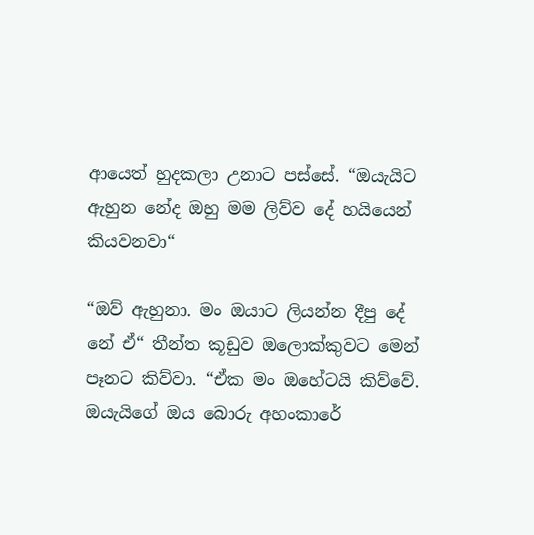ආයෙත් හුදකලා උනාට පස්සේ. “ඔයැයිට ඇහුන නේද ඔහු මම ලිව්ව දේ හයියෙන් කියවනවා“

“ඔව් ඇහුනා. මං ඔයාට ලියන්න දීපු දේ නේ ඒ“ තීන්ත කූඩුව ඔලොක්කුවට මෙන් පෑනට කිව්වා. “ඒක මං ඔහේටයි කිව්වේ. ඔයැයිගේ ඔය බොරු අහංකාරේ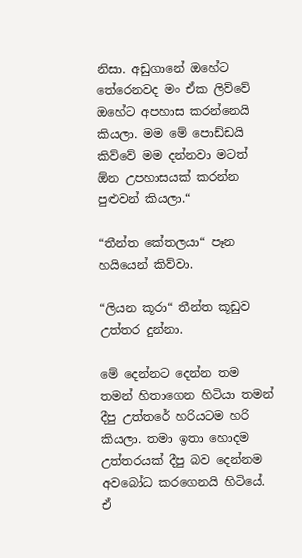නිසා. අඩුගානේ ඔහේට තේරෙනවද මං ඒක ලිව්වේ ඔහේට අපහාස කරන්නෙයි කියලා. මම මේ පොඩ්ඩයි කිව්වේ මම දන්නවා මටත් ඕන උපහාසයක් කරන්න පුළුවන් කියලා.“

“තීන්ත කේතලයා“ පෑන හයියෙන් කිව්වා.

“ලියන කූරා“ තීන්ත කූඩුව උත්තර දුන්නා.

මේ දෙන්නට දෙන්න තම තමන් හිතාගෙන හිටියා තමන් දීපු උත්තරේ හරියටම හරි කියලා. තමා ඉතා හොදම උත්තරයක් දීපු බව දෙන්නම අවබෝධ කරගෙනයි හිටියේ. ඒ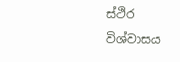ස්ථිර විශ්වාසය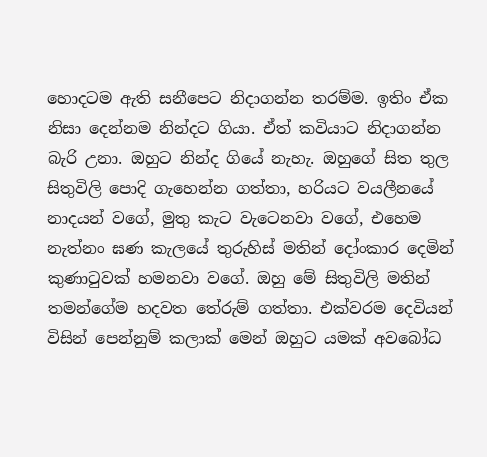හොදටම ඇති සනීපෙට නිදාගන්න තරම්ම. ඉතිං ඒක නිසා දෙන්නම නින්දට ගියා. ඒත් කවියාට නිදාගන්න බැරි උනා. ඔහුට නින්ද ගියේ නැහැ. ඔහුගේ සිත තුල සිතුවිලි පොදි ගැහෙන්න ගත්තා, හරියට වයලීනයේ නාදයන් වගේ, මුතු කැට වැටෙනවා වගේ, එහෙම නැත්නං ඝණ කැලයේ තුරුහිස් මතින් දෝංකාර දෙමින් කුණාටුවක් හමනවා වගේ. ඔහු මේ සිතුවිලි මතින් තමන්ගේම හදවත තේරුම් ගත්තා. එක්වරම දෙවියන් විසින් පෙන්නුම් කලාක් මෙන් ඔහුට යමක් අවබෝධ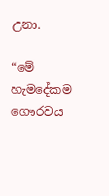උනා.

“මේ හැමදේකම ගෞරවය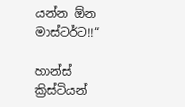යන්න ඕන මාස්ටර්ට!!“

හාන්ස් ක්‍රිස්ටියන්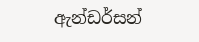ඇන්ඩර්සන්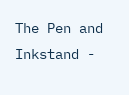The Pen and Inkstand -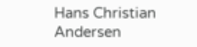Hans Christian Andersen